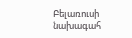Բելառուսի նախագահ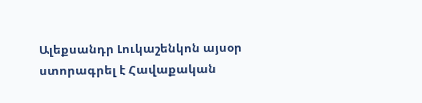Ալեքսանդր Լուկաշենկոն այսօր ստորագրել է Հավաքական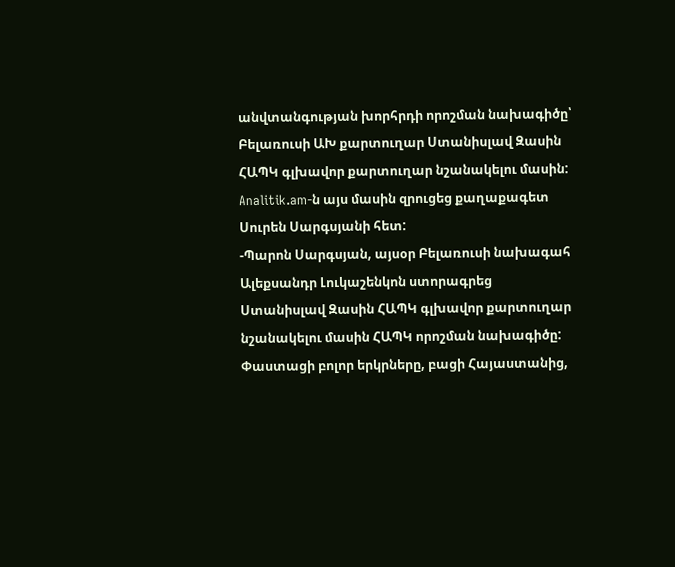անվտանգության խորհրդի որոշման նախագիծը՝ Բելառուսի ԱԽ քարտուղար Ստանիսլավ Զասին ՀԱՊԿ գլխավոր քարտուղար նշանակելու մասին:
Analitik.am-ն այս մասին զրուցեց քաղաքագետ Սուրեն Սարգսյանի հետ:
-Պարոն Սարգսյան, այսօր Բելառուսի նախագահ Ալեքսանդր Լուկաշենկոն ստորագրեց Ստանիսլավ Զասին ՀԱՊԿ գլխավոր քարտուղար նշանակելու մասին ՀԱՊԿ որոշման նախագիծը: Փաստացի բոլոր երկրները, բացի Հայաստանից,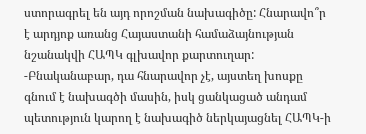ստորագրել են այդ որոշման նախագիծը: Հնարավո՞ր է արդյոք առանց Հայաստանի համաձայնության նշանակվի ՀԱՊԿ գլխավոր քարտուղար:
-Բնականաբար, դա հնարավոր չէ, այստեղ խոսքը գնում է նախագծի մասին, իսկ ցանկացած անդամ պետություն կարող է նախագիծ ներկայացնել ՀԱՊԿ-ի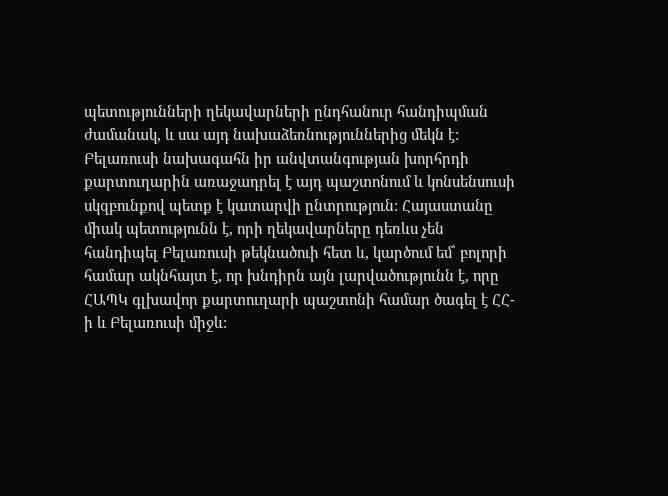պետությունների ղեկավարների ընդհանուր հանդիպման ժամանակ, և սա այդ նախաձեռնություններից մեկն է: Բելառուսի նախագահն իր անվտանգության խորհրդի քարտուղարին առաջադրել է այդ պաշտոնում և կոնսենսուսի սկզբունքով պետք է կատարվի ընտրություն: Հայաստանը միակ պետությունն է, որի ղեկավարները դեռևս չեն հանդիպել Բելառուսի թեկնածուի հետ և, կարծում եմ՝ բոլորի համար ակնհայտ է, որ խնդիրն այն լարվածությունն է, որը ՀԱՊԿ գլխավոր քարտուղարի պաշտոնի համար ծագել է ՀՀ-ի և Բելառուսի միջև: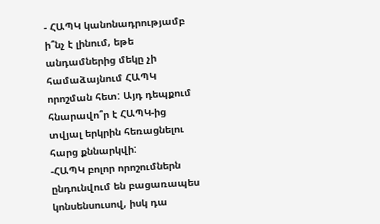- ՀԱՊԿ կանոնադրությամբ ի՞նչ է լինում, եթե անդամներից մեկը չի համաձայնում ՀԱՊԿ որոշման հետ: Այդ դեպքում հնարավո՞ր է ՀԱՊԿ-ից տվյալ երկրին հեռացնելու հարց քննարկվի:
-ՀԱՊԿ բոլոր որոշումներն ընդունվում են բացառապես կոնսենսուսով, իսկ դա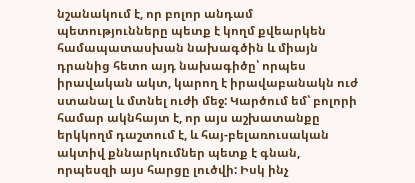նշանակում է, որ բոլոր անդամ պետությունները պետք է կողմ քվեարկեն համապատասխան նախագծին և միայն դրանից հետո այդ նախագիծը՝ որպես իրավական ակտ, կարող է իրավաբանակն ուժ ստանալ և մտնել ուժի մեջ: Կարծում եմ՝ բոլորի համար ակնհայտ է, որ այս աշխատանքը երկկողմ դաշտում է, և հայ-բելառուսական ակտիվ քննարկումներ պետք է գնան, որպեսզի այս հարցը լուծվի: Իսկ ինչ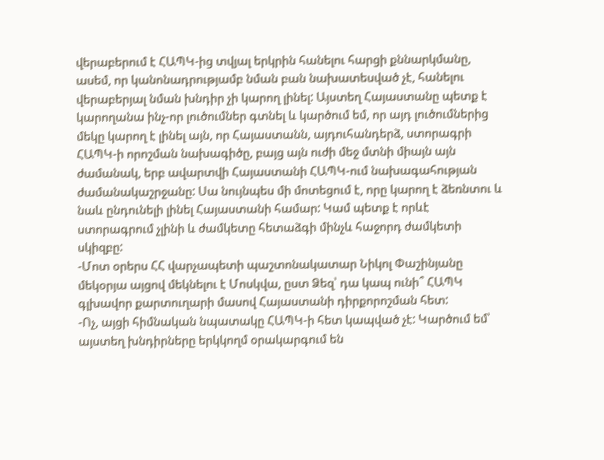վերաբերում է ՀԱՊԿ-ից տվյալ երկրին հանելու հարցի քննարկմանը, ասեմ, որ կանոնադրությամբ նման բան նախատեսված չէ, հանելու վերաբերյալ նման խնդիր չի կարող լինել: Այստեղ Հայաստանը պետք է կարողանա ինչ-որ լուծումներ գտնել և կարծում եմ, որ այդ լուծումներից մեկը կարող է լինել այն, որ Հայաստանն, այդուհանդերձ, ստորագրի ՀԱՊԿ-ի որոշման նախագիծը, բայց այն ուժի մեջ մտնի միայն այն ժամանակ, երբ ավարտվի Հայաստանի ՀԱՊԿ-ում նախագահության ժամանակաշրջանը: Սա նույնպես մի մոտեցում է, որը կարող է ձեռնտու և նաև ընդունելի լինել Հայաստանի համար: Կամ պետք է որևէ ստորագրում չլինի և ժամկետը հետաձգի մինչև հաջորդ ժամկետի սկիզբը:
-Մոտ օրերս ՀՀ վարչապետի պաշտոնակատար Նիկոլ Փաշինյանը մեկօրյա այցով մեկնելու է Մոսկվա, ըստ Ձեզ՝ դա կապ ունի՞ ՀԱՊԿ գլխավոր քարտուղարի մասով Հայաստանի դիրքորոշման հետ:
-Ոչ, այցի հիմնական նպատակը ՀԱՊԿ-ի հետ կապված չէ: Կարծում եմ՝ այստեղ խնդիրները երկկողմ օրակարգում են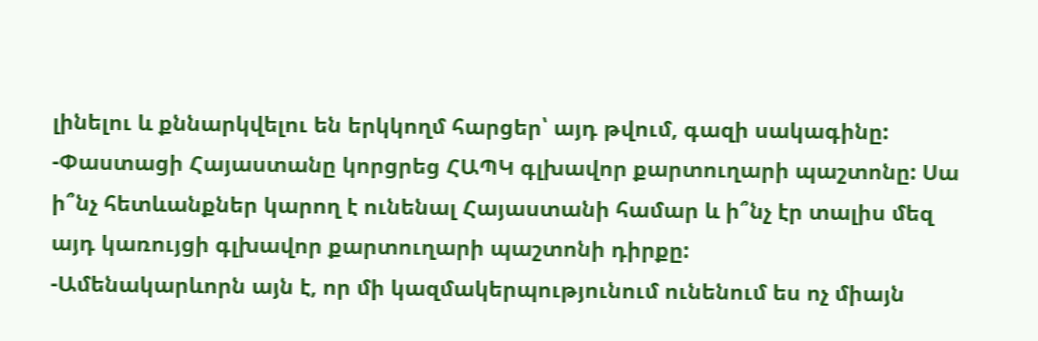լինելու և քննարկվելու են երկկողմ հարցեր՝ այդ թվում, գազի սակագինը:
-Փաստացի Հայաստանը կորցրեց ՀԱՊԿ գլխավոր քարտուղարի պաշտոնը: Սա ի՞նչ հետևանքներ կարող է ունենալ Հայաստանի համար և ի՞նչ էր տալիս մեզ այդ կառույցի գլխավոր քարտուղարի պաշտոնի դիրքը:
-Ամենակարևորն այն է, որ մի կազմակերպությունում ունենում ես ոչ միայն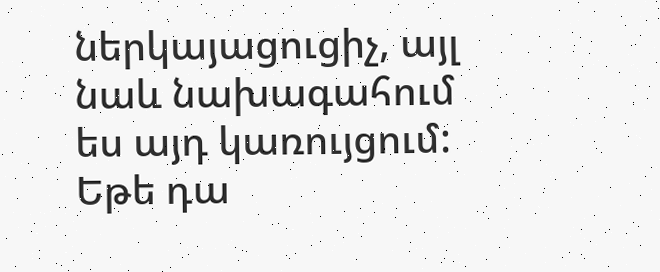ներկայացուցիչ, այլ նաև նախագահում ես այդ կառույցում: Եթե դա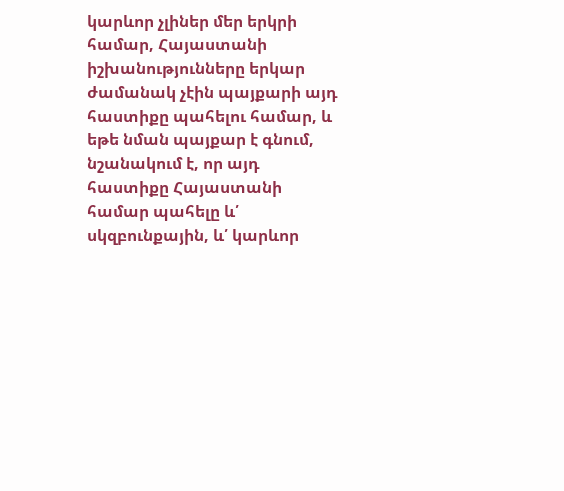կարևոր չլիներ մեր երկրի համար, Հայաստանի իշխանությունները երկար ժամանակ չէին պայքարի այդ հաստիքը պահելու համար, և եթե նման պայքար է գնում, նշանակում է, որ այդ հաստիքը Հայաստանի համար պահելը և՛ սկզբունքային, և՛ կարևոր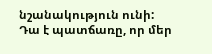նշանակություն ունի: Դա է պատճառը, որ մեր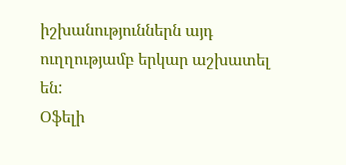իշխանություններն այդ ուղղությամբ երկար աշխատել են:
Օֆելի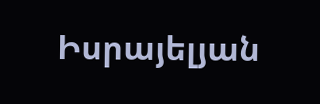Իսրայելյան